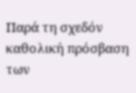Παρά τη σχεδόν καθολική πρόσβαση των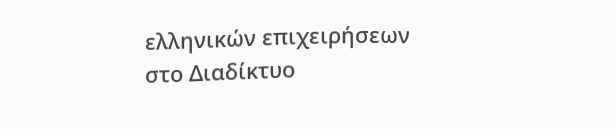ελληνικών επιχειρήσεων στο Διαδίκτυο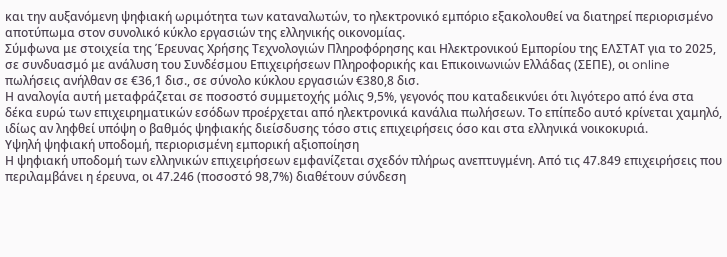και την αυξανόμενη ψηφιακή ωριμότητα των καταναλωτών, το ηλεκτρονικό εμπόριο εξακολουθεί να διατηρεί περιορισμένο αποτύπωμα στον συνολικό κύκλο εργασιών της ελληνικής οικονομίας.
Σύμφωνα με στοιχεία της Έρευνας Χρήσης Τεχνολογιών Πληροφόρησης και Ηλεκτρονικού Εμπορίου της ΕΛΣΤΑΤ για το 2025, σε συνδυασμό με ανάλυση του Συνδέσμου Επιχειρήσεων Πληροφορικής και Επικοινωνιών Ελλάδας (ΣΕΠΕ), οι online πωλήσεις ανήλθαν σε €36,1 δισ., σε σύνολο κύκλου εργασιών €380,8 δισ.
Η αναλογία αυτή μεταφράζεται σε ποσοστό συμμετοχής μόλις 9,5%, γεγονός που καταδεικνύει ότι λιγότερο από ένα στα δέκα ευρώ των επιχειρηματικών εσόδων προέρχεται από ηλεκτρονικά κανάλια πωλήσεων. Το επίπεδο αυτό κρίνεται χαμηλό, ιδίως αν ληφθεί υπόψη ο βαθμός ψηφιακής διείσδυσης τόσο στις επιχειρήσεις όσο και στα ελληνικά νοικοκυριά.
Υψηλή ψηφιακή υποδομή, περιορισμένη εμπορική αξιοποίηση
Η ψηφιακή υποδομή των ελληνικών επιχειρήσεων εμφανίζεται σχεδόν πλήρως ανεπτυγμένη. Από τις 47.849 επιχειρήσεις που περιλαμβάνει η έρευνα, οι 47.246 (ποσοστό 98,7%) διαθέτουν σύνδεση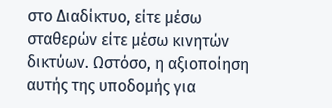στο Διαδίκτυο, είτε μέσω σταθερών είτε μέσω κινητών δικτύων. Ωστόσο, η αξιοποίηση αυτής της υποδομής για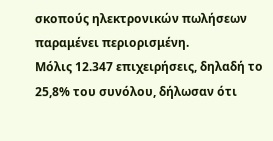σκοπούς ηλεκτρονικών πωλήσεων παραμένει περιορισμένη.
Μόλις 12.347 επιχειρήσεις, δηλαδή το 25,8% του συνόλου, δήλωσαν ότι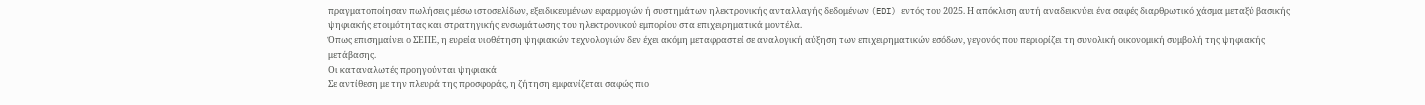πραγματοποίησαν πωλήσεις μέσω ιστοσελίδων, εξειδικευμένων εφαρμογών ή συστημάτων ηλεκτρονικής ανταλλαγής δεδομένων (EDI) εντός του 2025. Η απόκλιση αυτή αναδεικνύει ένα σαφές διαρθρωτικό χάσμα μεταξύ βασικής ψηφιακής ετοιμότητας και στρατηγικής ενσωμάτωσης του ηλεκτρονικού εμπορίου στα επιχειρηματικά μοντέλα.
Όπως επισημαίνει ο ΣΕΠΕ, η ευρεία υιοθέτηση ψηφιακών τεχνολογιών δεν έχει ακόμη μεταφραστεί σε αναλογική αύξηση των επιχειρηματικών εσόδων, γεγονός που περιορίζει τη συνολική οικονομική συμβολή της ψηφιακής μετάβασης.
Οι καταναλωτές προηγούνται ψηφιακά
Σε αντίθεση με την πλευρά της προσφοράς, η ζήτηση εμφανίζεται σαφώς πιο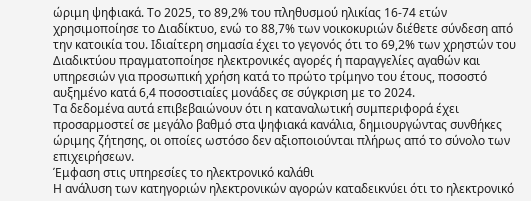ώριμη ψηφιακά. Το 2025, το 89,2% του πληθυσμού ηλικίας 16-74 ετών χρησιμοποίησε το Διαδίκτυο, ενώ το 88,7% των νοικοκυριών διέθετε σύνδεση από την κατοικία του. Ιδιαίτερη σημασία έχει το γεγονός ότι το 69,2% των χρηστών του Διαδικτύου πραγματοποίησε ηλεκτρονικές αγορές ή παραγγελίες αγαθών και υπηρεσιών για προσωπική χρήση κατά το πρώτο τρίμηνο του έτους, ποσοστό αυξημένο κατά 6,4 ποσοστιαίες μονάδες σε σύγκριση με το 2024.
Τα δεδομένα αυτά επιβεβαιώνουν ότι η καταναλωτική συμπεριφορά έχει προσαρμοστεί σε μεγάλο βαθμό στα ψηφιακά κανάλια, δημιουργώντας συνθήκες ώριμης ζήτησης, οι οποίες ωστόσο δεν αξιοποιούνται πλήρως από το σύνολο των επιχειρήσεων.
Έμφαση στις υπηρεσίες το ηλεκτρονικό καλάθι
Η ανάλυση των κατηγοριών ηλεκτρονικών αγορών καταδεικνύει ότι το ηλεκτρονικό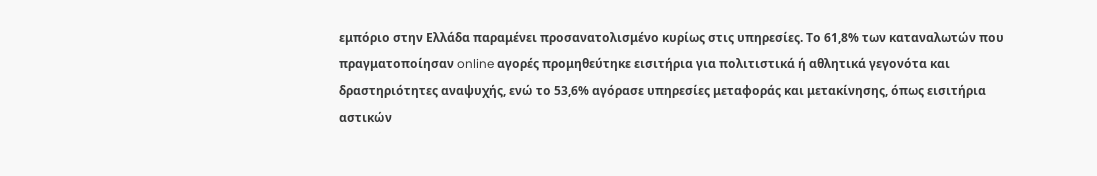εμπόριο στην Ελλάδα παραμένει προσανατολισμένο κυρίως στις υπηρεσίες. Το 61,8% των καταναλωτών που πραγματοποίησαν online αγορές προμηθεύτηκε εισιτήρια για πολιτιστικά ή αθλητικά γεγονότα και δραστηριότητες αναψυχής, ενώ το 53,6% αγόρασε υπηρεσίες μεταφοράς και μετακίνησης, όπως εισιτήρια αστικών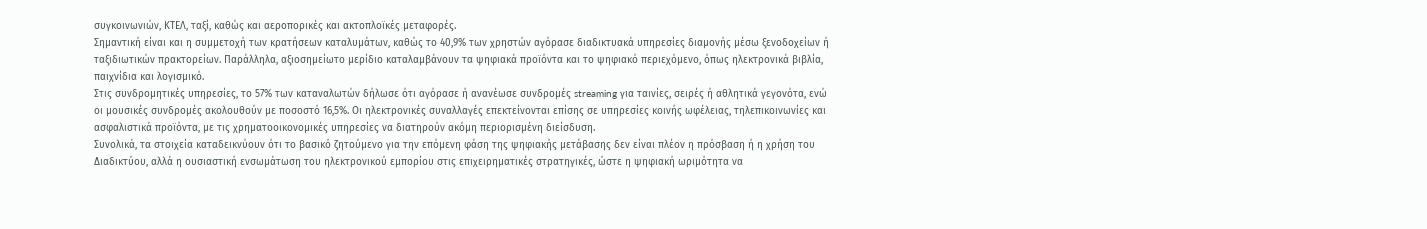συγκοινωνιών, ΚΤΕΛ, ταξί, καθώς και αεροπορικές και ακτοπλοϊκές μεταφορές.
Σημαντική είναι και η συμμετοχή των κρατήσεων καταλυμάτων, καθώς το 40,9% των χρηστών αγόρασε διαδικτυακά υπηρεσίες διαμονής μέσω ξενοδοχείων ή ταξιδιωτικών πρακτορείων. Παράλληλα, αξιοσημείωτο μερίδιο καταλαμβάνουν τα ψηφιακά προϊόντα και το ψηφιακό περιεχόμενο, όπως ηλεκτρονικά βιβλία, παιχνίδια και λογισμικό.
Στις συνδρομητικές υπηρεσίες, το 57% των καταναλωτών δήλωσε ότι αγόρασε ή ανανέωσε συνδρομές streaming για ταινίες, σειρές ή αθλητικά γεγονότα, ενώ οι μουσικές συνδρομές ακολουθούν με ποσοστό 16,5%. Οι ηλεκτρονικές συναλλαγές επεκτείνονται επίσης σε υπηρεσίες κοινής ωφέλειας, τηλεπικοινωνίες και ασφαλιστικά προϊόντα, με τις χρηματοοικονομικές υπηρεσίες να διατηρούν ακόμη περιορισμένη διείσδυση.
Συνολικά, τα στοιχεία καταδεικνύουν ότι το βασικό ζητούμενο για την επόμενη φάση της ψηφιακής μετάβασης δεν είναι πλέον η πρόσβαση ή η χρήση του Διαδικτύου, αλλά η ουσιαστική ενσωμάτωση του ηλεκτρονικού εμπορίου στις επιχειρηματικές στρατηγικές, ώστε η ψηφιακή ωριμότητα να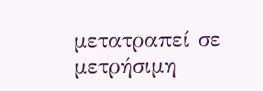μετατραπεί σε μετρήσιμη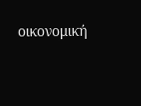οικονομική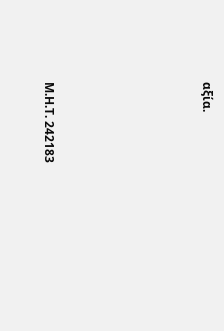αξία.







Μ.Η.Τ. 242183